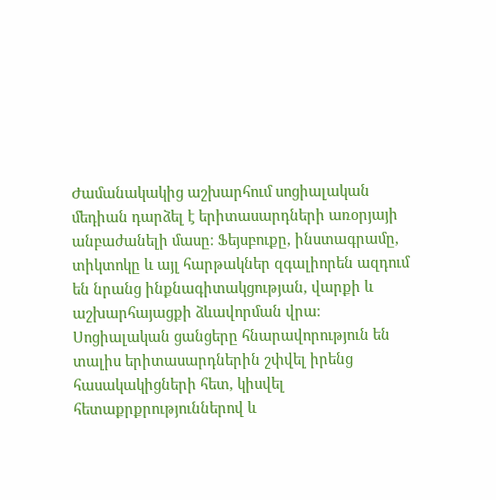Ժամանակակից աշխարհում սոցիալական մեդիան դարձել է երիտասարդների առօրյայի անբաժանելի մասը։ Ֆեյսբուքը, ինստագրամը, տիկտոկը և այլ հարթակներ զգալիորեն ազդում են նրանց ինքնագիտակցության, վարքի և աշխարհայացքի ձևավորման վրա։
Սոցիալական ցանցերը հնարավորություն են տալիս երիտասարդներին շփվել իրենց հասակակիցների հետ, կիսվել հետաքրքրություններով և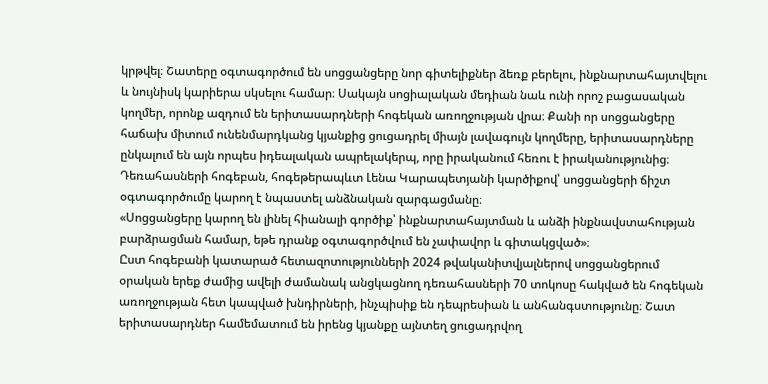կրթվել։ Շատերը օգտագործում են սոցցանցերը նոր գիտելիքներ ձեռք բերելու, ինքնարտահայտվելու և նույնիսկ կարիերա սկսելու համար։ Սակայն սոցիալական մեդիան նաև ունի որոշ բացասական կողմեր, որոնք ազդում են երիտասարդների հոգեկան առողջության վրա։ Քանի որ սոցցանցերը հաճախ միտում ունենմարդկանց կյանքից ցուցադրել միայն լավագույն կողմերը, երիտասարդները ընկալում են այն որպես իդեալական ապրելակերպ, որը իրականում հեռու է իրականությունից։
Դեռահասների հոգեբան, հոգեթերապևտ Լենա Կարապետյանի կարծիքով՝ սոցցանցերի ճիշտ օգտագործումը կարող է նպաստել անձնական զարգացմանը։
«Սոցցանցերը կարող են լինել հիանալի գործիք՝ ինքնարտահայտման և անձի ինքնավստահության բարձրացման համար, եթե դրանք օգտագործվում են չափավոր և գիտակցված»։
Ըստ հոգեբանի կատարած հետազոտությունների 2024 թվականիտվյալներով սոցցանցերում օրական երեք ժամից ավելի ժամանակ անցկացնող դեռահասների 70 տոկոսը հակված են հոգեկան առողջության հետ կապված խնդիրների, ինչպիսիք են դեպրեսիան և անհանգստությունը։ Շատ երիտասարդներ համեմատում են իրենց կյանքը այնտեղ ցուցադրվող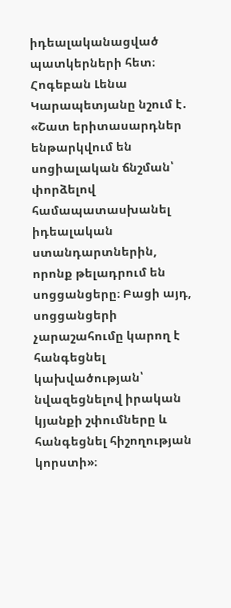իդեալականացված պատկերների հետ։
Հոգեբան Լենա Կարապետյանը նշում է․ «Շատ երիտասարդներ ենթարկվում են սոցիալական ճնշման՝ փորձելով համապատասխանել իդեալական ստանդարտներին, որոնք թելադրում են սոցցանցերը։ Բացի այդ, սոցցանցերի չարաշահումը կարող է հանգեցնել կախվածության՝ նվազեցնելով իրական կյանքի շփումները և հանգեցնել հիշողության կորստի»։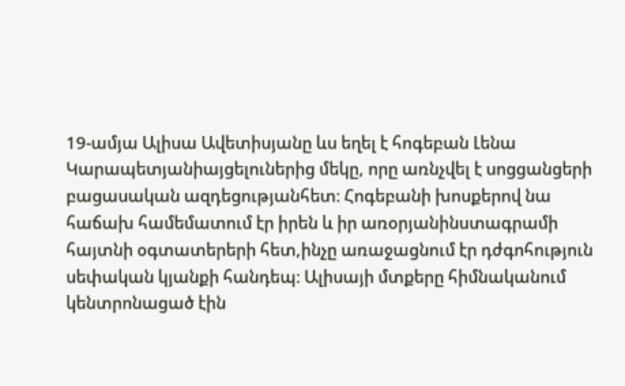19-ամյա Ալիսա Ավետիսյանը ևս եղել է հոգեբան Լենա Կարապետյանիայցելուներից մեկը, որը առնչվել է սոցցանցերի բացասական ազդեցությանհետ։ Հոգեբանի խոսքերով նա հաճախ համեմատում էր իրեն և իր առօրյանինստագրամի հայտնի օգտատերերի հետ,ինչը առաջացնում էր դժգոհություն սեփական կյանքի հանդեպ։ Ալիսայի մտքերը հիմնականում կենտրոնացած էին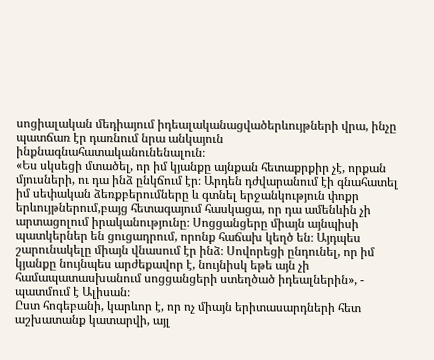սոցիալական մեդիայում իդեալականացվածերևույթների վրա, ինչը պատճառ էր դառնում նրա անկայուն ինքնագնահատականունենալուն։
«Ես սկսեցի մտածել, որ իմ կյանքը այնքան հետաքրքիր չէ, որքան մյուսների, ու դա ինձ ընկճում էր։ Արդեն դժվարանում էի գնահատել իմ սեփական ձեռքբերումները և գտնել երջանկություն փոքր երևույթներում,բայց հետագայում հասկացա, որ դա ամենևին չի արտացոլում իրականությունը։ Սոցցանցերը միայն այնպիսի պատկերներ են ցուցադրում, որոնք հաճախ կեղծ են։ Այդպես շարունակելը միայն վնասում էր ինձ։ Սովորեցի ընդունել, որ իմ կյանքը նույնպես արժեքավոր է, նույնիսկ եթե այն չի համապատասխանում սոցցանցերի ստեղծած իդեալներին», - պատմում է Ալիսան։
Ըստ հոգեբանի, կարևոր է, որ ոչ միայն երիտասարդների հետ աշխատանք կատարվի, այլ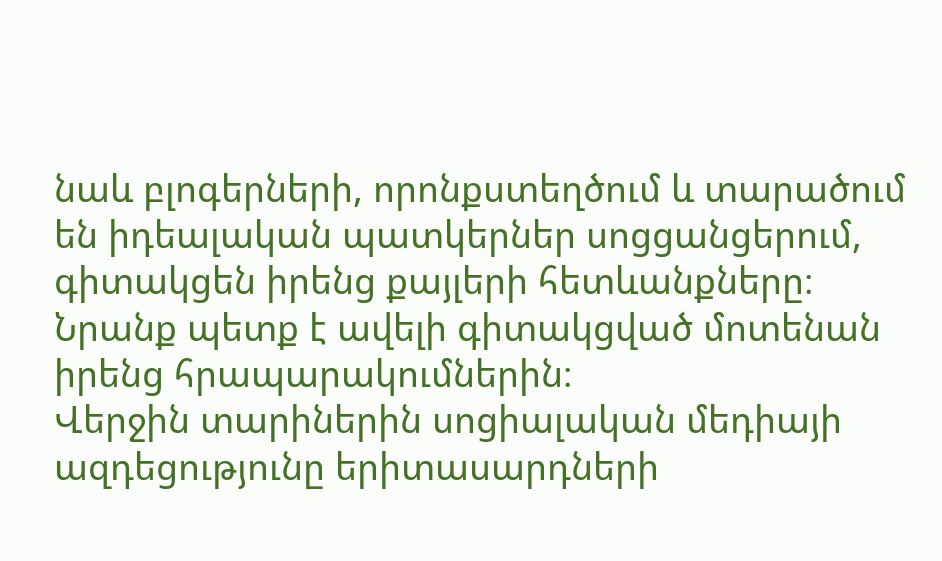նաև բլոգերների, որոնքստեղծում և տարածում են իդեալական պատկերներ սոցցանցերում, գիտակցեն իրենց քայլերի հետևանքները։ Նրանք պետք է ավելի գիտակցված մոտենան իրենց հրապարակումներին։
Վերջին տարիներին սոցիալական մեդիայի ազդեցությունը երիտասարդների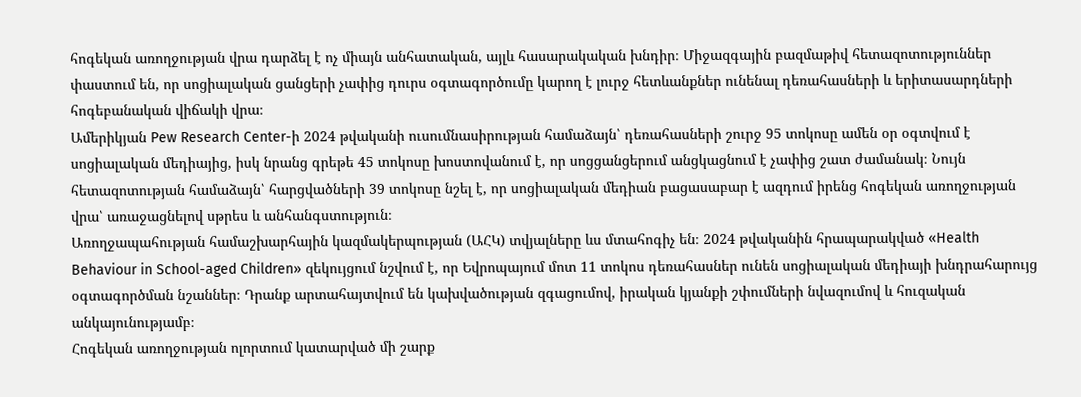հոգեկան առողջության վրա դարձել է ոչ միայն անհատական, այլև հասարակական խնդիր։ Միջազգային բազմաթիվ հետազոտություններ փաստում են, որ սոցիալական ցանցերի չափից դուրս օգտագործումը կարող է լուրջ հետևանքներ ունենալ դեռահասների և երիտասարդների հոգեբանական վիճակի վրա։
Ամերիկյան Pew Research Center-ի 2024 թվականի ուսումնասիրության համաձայն՝ դեռահասների շուրջ 95 տոկոսը ամեն օր օգտվում է սոցիալական մեդիայից, իսկ նրանց գրեթե 45 տոկոսը խոստովանում է, որ սոցցանցերում անցկացնում է չափից շատ ժամանակ։ Նույն հետազոտության համաձայն՝ հարցվածների 39 տոկոսը նշել է, որ սոցիալական մեդիան բացասաբար է ազդում իրենց հոգեկան առողջության վրա՝ առաջացնելով սթրես և անհանգստություն։
Առողջապահության համաշխարհային կազմակերպության (ԱՀԿ) տվյալները ևս մտահոգիչ են։ 2024 թվականին հրապարակված «Health Behaviour in School-aged Children» զեկույցում նշվում է, որ Եվրոպայում մոտ 11 տոկոս դեռահասներ ունեն սոցիալական մեդիայի խնդրահարույց օգտագործման նշաններ։ Դրանք արտահայտվում են կախվածության զգացումով, իրական կյանքի շփումների նվազումով և հուզական անկայունությամբ։
Հոգեկան առողջության ոլորտում կատարված մի շարք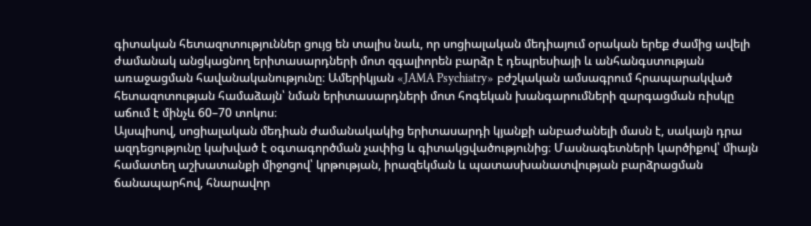գիտական հետազոտություններ ցույց են տալիս նաև, որ սոցիալական մեդիայում օրական երեք ժամից ավելի ժամանակ անցկացնող երիտասարդների մոտ զգալիորեն բարձր է դեպրեսիայի և անհանգստության առաջացման հավանականությունը։ Ամերիկյան «JAMA Psychiatry» բժշկական ամսագրում հրապարակված հետազոտության համաձայն՝ նման երիտասարդների մոտ հոգեկան խանգարումների զարգացման ռիսկը աճում է մինչև 60–70 տոկոս։
Այսպիսով, սոցիալական մեդիան ժամանակակից երիտասարդի կյանքի անբաժանելի մասն է, սակայն դրա ազդեցությունը կախված է օգտագործման չափից և գիտակցվածությունից։ Մասնագետների կարծիքով՝ միայն համատեղ աշխատանքի միջոցով՝ կրթության, իրազեկման և պատասխանատվության բարձրացման ճանապարհով, հնարավոր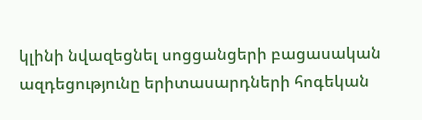կլինի նվազեցնել սոցցանցերի բացասական ազդեցությունը երիտասարդների հոգեկան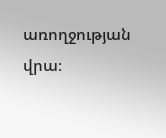առողջության վրա։